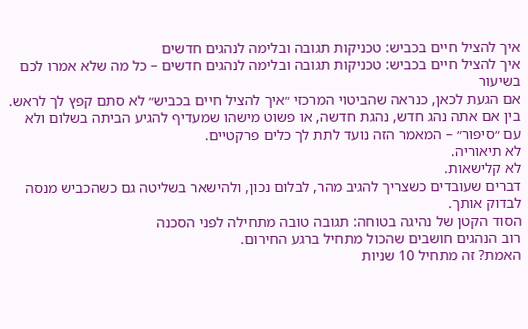איך להציל חיים בכביש: טכניקות תגובה ובלימה לנהגים חדשים
איך להציל חיים בכביש: טכניקות תגובה ובלימה לנהגים חדשים – כל מה שלא אמרו לכם בשיעור
אם הגעת לכאן, כנראה שהביטוי המרכזי ״איך להציל חיים בכביש״ לא סתם קפץ לך לראש.
בין אם אתה נהג חדש, נהגת חדשה, או פשוט מישהו שמעדיף להגיע הביתה בשלום ולא עם ״סיפור״ – המאמר הזה נועד לתת לך כלים פרקטיים.
לא תיאוריה.
לא קלישאות.
דברים שעובדים כשצריך להגיב מהר, לבלום נכון, ולהישאר בשליטה גם כשהכביש מנסה לבדוק אותך.
הסוד הקטן של נהיגה בטוחה: תגובה טובה מתחילה לפני הסכנה
רוב הנהגים חושבים שהכול מתחיל ברגע החירום.
האמת? זה מתחיל 10 שניות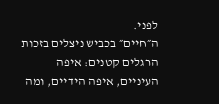לפני.
ה״חיים״ בכביש ניצלים בזכות הרגלים קטנים: איפה העיניים, איפה הידיים, ומה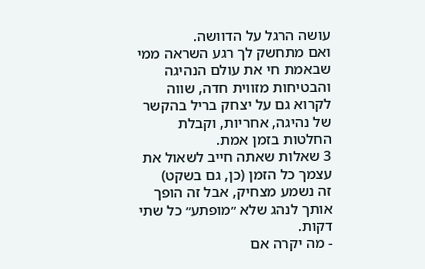עושה הרגל על הדוושה.
ואם מתחשק לך רגע השראה ממי שבאמת חי את עולם הנהיגה והבטיחות מזווית חדה, שווה לקרוא גם על יצחק בריל בהקשר של נהיגה, אחריות, וקבלת החלטות בזמן אמת.
3 שאלות שאתה חייב לשאול את עצמך כל הזמן (כן, גם בשקט)
זה נשמע מצחיק, אבל זה הופך אותך לנהג שלא ״מופתע״ כל שתי דקות.
- מה יקרה אם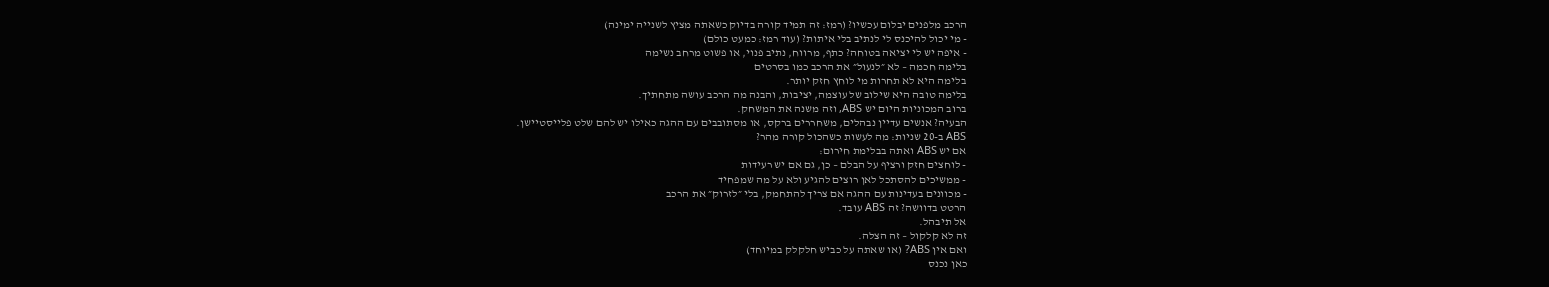הרכב מלפנים יבלום עכשיו? (רמז: זה תמיד קורה בדיוק כשאתה מציץ לשנייה ימינה)
- מי יכול להיכנס לי לנתיב בלי איתות? (עוד רמז: כמעט כולם)
- איפה יש לי יציאה בטוחה? כתף, מרווח, נתיב פנוי, או פשוט מרחב נשימה
בלימה חכמה – לא ״לנעול״ את הרכב כמו בסרטים
בלימה היא לא תחרות מי לוחץ חזק יותר.
בלימה טובה היא שילוב של עוצמה, יציבות, והבנה מה הרכב עושה מתחתיך.
ברוב המכוניות היום יש ABS, וזה משנה את המשחק.
הבעיה? אנשים עדיין נבהלים, משחררים ברקס, או מסתובבים עם ההגה כאילו יש להם שלט פלייסטיישן.
ABS ב-20 שניות: מה לעשות כשהכול קורה מהר?
אם יש ABS ואתה בבלימת חירום:
- לוחצים חזק ורציף על הבלם – כן, גם אם יש רעידות
- ממשיכים להסתכל לאן רוצים להגיע ולא על מה שמפחיד
- מכוונים בעדינות עם ההגה אם צריך להתחמק, בלי ״לזרוק״ את הרכב
הרטט בדוושה? זה ABS עובד.
אל תיבהל.
זה לא קלקול – זה הצלה.
ואם אין ABS? (או שאתה על כביש חלקלק במיוחד)
כאן נכנס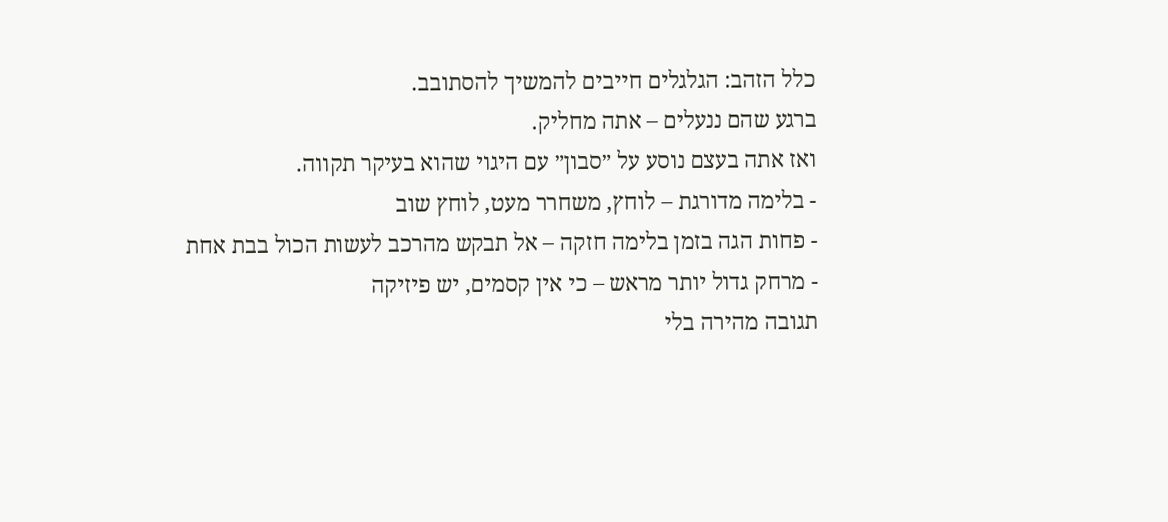כלל הזהב: הגלגלים חייבים להמשיך להסתובב.
ברגע שהם ננעלים – אתה מחליק.
ואז אתה בעצם נוסע על ״סבון״ עם היגוי שהוא בעיקר תקווה.
- בלימה מדורגת – לוחץ, משחרר מעט, לוחץ שוב
- פחות הגה בזמן בלימה חזקה – אל תבקש מהרכב לעשות הכול בבת אחת
- מרחק גדול יותר מראש – כי אין קסמים, יש פיזיקה
תגובה מהירה בלי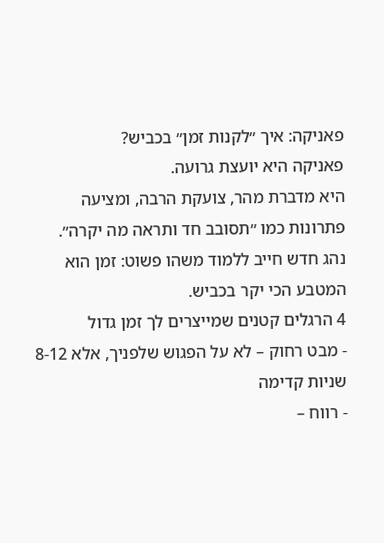פאניקה: איך ״לקנות זמן״ בכביש?
פאניקה היא יועצת גרועה.
היא מדברת מהר, צועקת הרבה, ומציעה פתרונות כמו ״תסובב חד ותראה מה יקרה״.
נהג חדש חייב ללמוד משהו פשוט: זמן הוא המטבע הכי יקר בכביש.
4 הרגלים קטנים שמייצרים לך זמן גדול
- מבט רחוק – לא על הפגוש שלפניך, אלא 8-12 שניות קדימה
- רווח –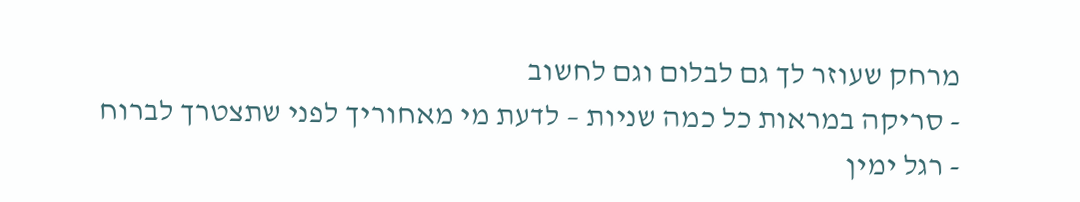מרחק שעוזר לך גם לבלום וגם לחשוב
- סריקה במראות כל כמה שניות – לדעת מי מאחוריך לפני שתצטרך לברוח
- רגל ימין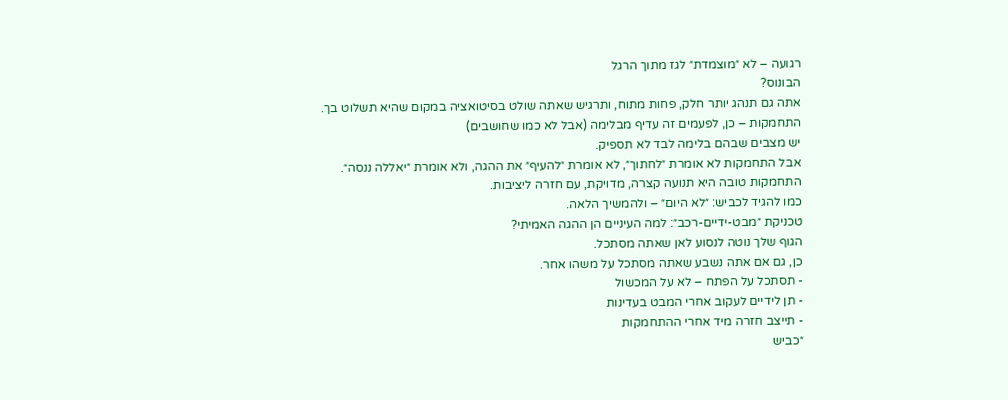רגועה – לא ״מוצמדת״ לגז מתוך הרגל
הבונוס?
אתה גם תנהג יותר חלק, פחות מתוח, ותרגיש שאתה שולט בסיטואציה במקום שהיא תשלוט בך.
התחמקות – כן, לפעמים זה עדיף מבלימה (אבל לא כמו שחושבים)
יש מצבים שבהם בלימה לבד לא תספיק.
אבל התחמקות לא אומרת ״לחתוך״, לא אומרת ״להעיף״ את ההגה, ולא אומרת ״יאללה ננסה״.
התחמקות טובה היא תנועה קצרה, מדויקת, עם חזרה ליציבות.
כמו להגיד לכביש: ״לא היום״ – ולהמשיך הלאה.
טכניקת ״מבט-ידיים-רכב״: למה העיניים הן ההגה האמיתי?
הגוף שלך נוטה לנסוע לאן שאתה מסתכל.
כן, גם אם אתה נשבע שאתה מסתכל על משהו אחר.
- תסתכל על הפתח – לא על המכשול
- תן לידיים לעקוב אחרי המבט בעדינות
- תייצב חזרה מיד אחרי ההתחמקות
״כביש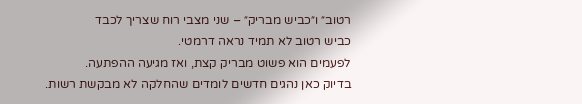רטוב״ ו״כביש מבריק״ – שני מצבי רוח שצריך לכבד
כביש רטוב לא תמיד נראה דרמטי.
לפעמים הוא פשוט מבריק קצת, ואז מגיעה ההפתעה.
בדיוק כאן נהגים חדשים לומדים שהחלקה לא מבקשת רשות.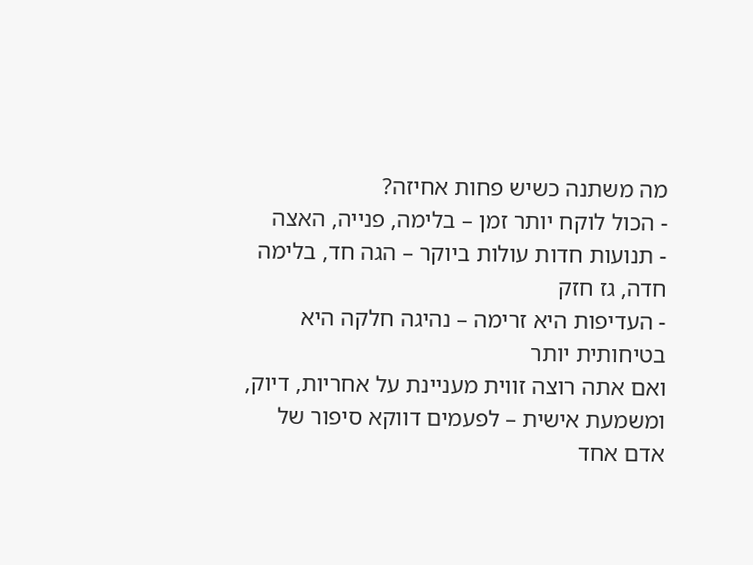מה משתנה כשיש פחות אחיזה?
- הכול לוקח יותר זמן – בלימה, פנייה, האצה
- תנועות חדות עולות ביוקר – הגה חד, בלימה חדה, גז חזק
- העדיפות היא זרימה – נהיגה חלקה היא בטיחותית יותר
ואם אתה רוצה זווית מעניינת על אחריות, דיוק, ומשמעת אישית – לפעמים דווקא סיפור של אדם אחד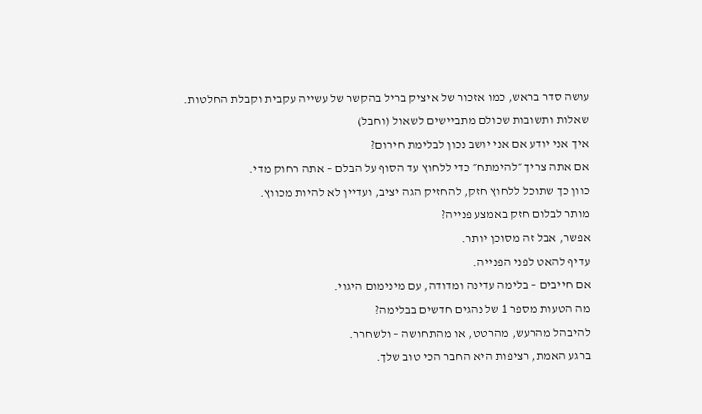עושה סדר בראש, כמו אזכור של איציק בריל בהקשר של עשייה עקבית וקבלת החלטות.
שאלות ותשובות שכולם מתביישים לשאול (וחבל)
איך אני יודע אם אני יושב נכון לבלימת חירום?
אם אתה צריך ״להימתח״ כדי ללחוץ עד הסוף על הבלם – אתה רחוק מדי.
כוון כך שתוכל ללחוץ חזק, להחזיק הגה יציב, ועדיין לא להיות מכווץ.
מותר לבלום חזק באמצע פנייה?
אפשר, אבל זה מסוכן יותר.
עדיף להאט לפני הפנייה.
אם חייבים – בלימה עדינה ומדודה, עם מינימום היגוי.
מה הטעות מספר 1 של נהגים חדשים בבלימה?
להיבהל מהרעש, מהרטט, או מהתחושה – ולשחרר.
ברגע האמת, רציפות היא החבר הכי טוב שלך.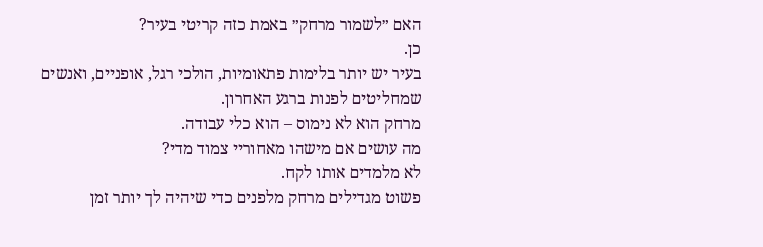האם ״לשמור מרחק״ באמת כזה קריטי בעיר?
כן.
בעיר יש יותר בלימות פתאומיות, הולכי רגל, אופניים, ואנשים שמחליטים לפנות ברגע האחרון.
מרחק הוא לא נימוס – הוא כלי עבודה.
מה עושים אם מישהו מאחוריי צמוד מדי?
לא מלמדים אותו לקח.
פשוט מגדילים מרחק מלפנים כדי שיהיה לך יותר זמן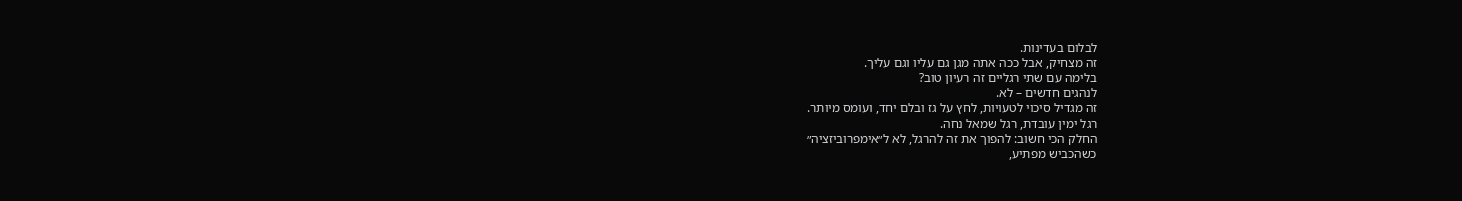לבלום בעדינות.
זה מצחיק, אבל ככה אתה מגן גם עליו וגם עליך.
בלימה עם שתי רגליים זה רעיון טוב?
לנהגים חדשים – לא.
זה מגדיל סיכוי לטעויות, לחץ על גז ובלם יחד, ועומס מיותר.
רגל ימין עובדת, רגל שמאל נחה.
החלק הכי חשוב: להפוך את זה להרגל, לא ל״אימפרוביזציה״
כשהכביש מפתיע,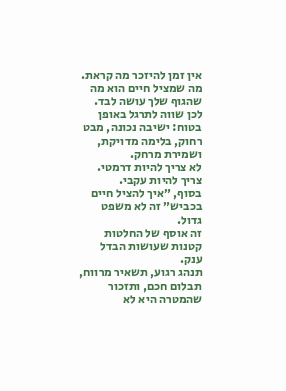אין זמן להיזכר מה קראת.
מה שמציל חיים הוא מה שהגוף שלך עושה לבד.
לכן שווה לתרגל באופן בטוח: ישיבה נכונה, מבט רחוק, בלימה מדויקת, ושמירת מרחק.
לא צריך להיות דרמטי.
צריך להיות עקבי.
בסוף, ״איך להציל חיים בכביש״ זה לא משפט גדול.
זה אוסף של החלטות קטנות שעושות הבדל ענק.
תנהג רגוע, תשאיר מרווח, תבלום חכם, ותזכור שהמטרה היא לא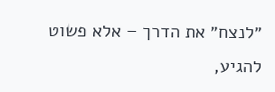״לנצח״ את הדרך – אלא פשוט להגיע,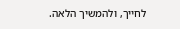לחייך, ולהמשיך הלאה.